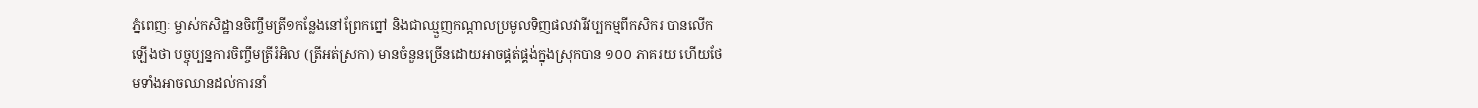ភ្នំពេញៈ ម្ចាស់កសិដ្ឋានចិញ្ចឹមត្រី១កន្លែងនៅព្រែកព្នៅ និងជាឈ្មួញកណ្តាលប្រមូលទិញផលវារីវប្បកម្មពីកសិករ បានលើកឡើងថា បច្ចុប្បន្នការចិញ្ចឹមត្រីរំអិល (ត្រីអត់ស្រកា) មានចំនួនច្រើនដោយអាចផ្គត់ផ្គង់ក្នុងស្រុកបាន ១០០ ភាគរយ ហើយថែមទាំងអាចឈានដល់ការនាំ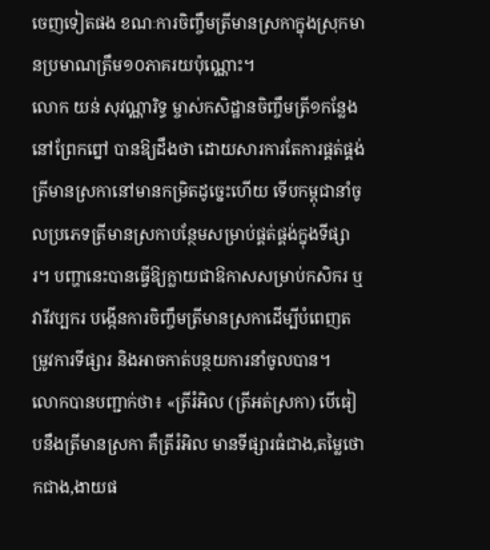ចេញទៀតផង ខណៈការចិញ្ចឹមត្រីមានស្រកាក្នុងស្រុកមានប្រមាណត្រឹម១០ភាគរយប៉ុណ្ណោះ។
លោក យន់ សុវណ្ណារិទ្ធ ម្ចាស់កសិដ្ឋានចិញ្ចឹមត្រី១កន្លែងនៅព្រែកព្នៅ បានឱ្យដឹងថា ដោយសារការតែការផ្គត់ផ្គង់ត្រីមានស្រកានៅមានកម្រិតដូច្នេះហើយ ទើបកម្ពុជានាំចូលប្រភេទត្រីមានស្រកាបន្ថែមសម្រាប់ផ្គត់ផ្គង់ក្នុងទីផ្សារ។ បញ្ហានេះបានធ្វើឱ្យក្លាយជាឱកាសសម្រាប់កសិករ ឬវារីវប្បករ បង្កើនការចិញ្ចឹមត្រីមានស្រកាដើម្បីបំពេញតម្រូវការទីផ្សារ និងអាចកាត់បន្ថយការនាំចូលបាន។
លោកបានបញ្ជាក់ថា៖ «ត្រីរំអិល (ត្រីអត់ស្រកា) បើធៀបនឹងត្រីមានស្រកា គឺត្រីរំអិល មានទីផ្សារធំជាង,តម្លៃថោកជាង,ងាយផ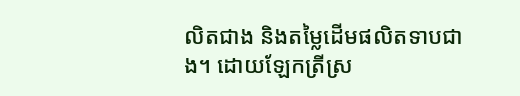លិតជាង និងតម្លៃដើមផលិតទាបជាង។ ដោយឡែកត្រីស្រ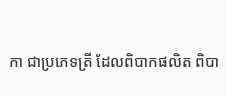កា ជាប្រភេទត្រី ដែលពិបាកផលិត ពិបា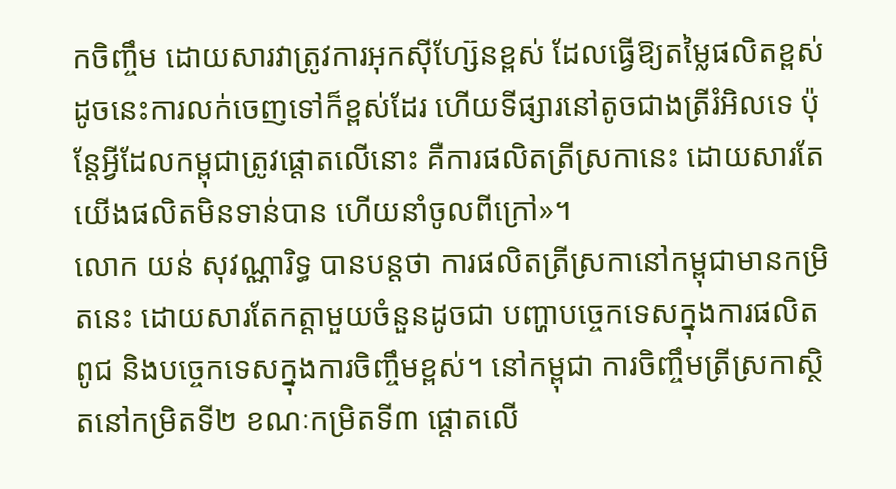កចិញ្ចឹម ដោយសារវាត្រូវការអុកស៊ីហ្ស៊ែនខ្ពស់ ដែលធ្វើឱ្យតម្លៃផលិតខ្ពស់ ដូចនេះការលក់ចេញទៅក៏ខ្ពស់ដែរ ហើយទីផ្សារនៅតូចជាងត្រីរំអិលទេ ប៉ុន្តែអ្វីដែលកម្ពុជាត្រូវផ្តោតលើនោះ គឺការផលិតត្រីស្រកានេះ ដោយសារតែយើងផលិតមិនទាន់បាន ហើយនាំចូលពីក្រៅ»។
លោក យន់ សុវណ្ណារិទ្ធ បានបន្តថា ការផលិតត្រីស្រកានៅកម្ពុជាមានកម្រិតនេះ ដោយសារតែកត្តាមួយចំនួនដូចជា បញ្ហាបច្ចេកទេសក្នុងការផលិតពូជ និងបច្ចេកទេសក្នុងការចិញ្ចឹមខ្ពស់។ នៅកម្ពុជា ការចិញ្ចឹមត្រីស្រកាស្ថិតនៅកម្រិតទី២ ខណៈកម្រិតទី៣ ផ្ដោតលើ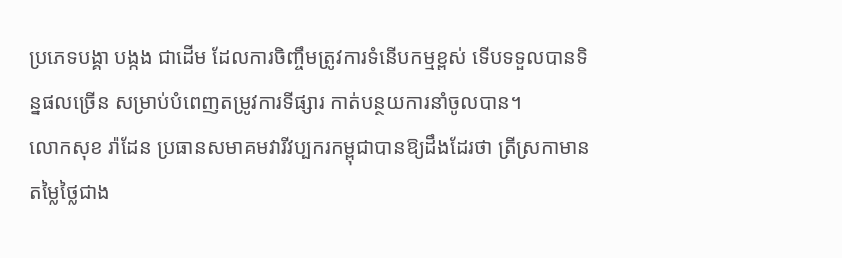ប្រភេទបង្គា បង្កង ជាដើម ដែលការចិញ្ចឹមត្រូវការទំនើបកម្មខ្ពស់ ទើបទទួលបានទិន្នផលច្រើន សម្រាប់បំពេញតម្រូវការទីផ្សារ កាត់បន្ថយការនាំចូលបាន។
លោកសុខ រ៉ាដែន ប្រធានសមាគមវារីវប្បករកម្ពុជាបានឱ្យដឹងដែរថា ត្រីស្រកាមានតម្លៃថ្លៃជាង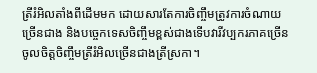ត្រីរំអិលតាំងពីដើមមក ដោយសារតែការចិញ្ចឹមត្រូវការចំណាយច្រើនជាង និងបច្ចេកទេសចិញ្ចឹមខ្ពស់ជាងទើបវារីវប្បករភាគច្រើនចូលចិត្តចិញ្ចឹមត្រីរំអិលច្រើនជាងត្រីស្រកា។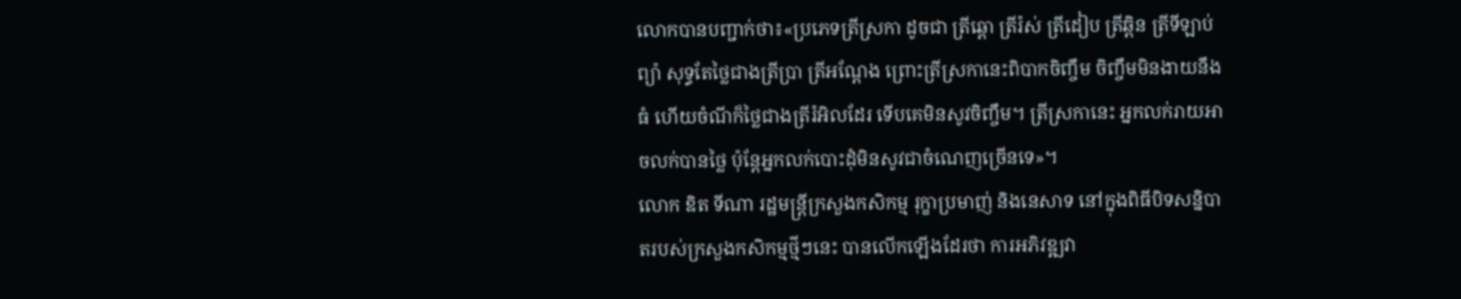លោកបានបញ្ជាក់ថា៖«ប្រភេទត្រីស្រកា ដូចជា ត្រីឆ្តោ ត្រីរ៉ស់ ត្រីដៀប ត្រីឆ្ពិន ត្រីទីឡាប់ព្យ៉ា សុទ្ធតែថ្លៃជាងត្រីប្រា ត្រីអណ្តែង ព្រោះត្រីស្រកានេះពិបាកចិញ្ចឹម ចិញ្ចឹមមិនងាយនឹងធំ ហើយចំណីក៏ថ្លៃជាងត្រីរំអិលដែរ ទើបគេមិនសូវចិញ្ចឹម។ ត្រីស្រកានេះ អ្នកលក់រាយអាចលក់បានថ្លៃ ប៉ុន្តែអ្នកលក់បោះដុំមិនសូវជាចំណេញច្រើនទេ»។
លោក ឌិត ទីណា រដ្ឋមន្ត្រីក្រសួងកសិកម្ម រុក្ខាប្រមាញ់ និងនេសាទ នៅក្នុងពិធីបិទសន្និបាតរបស់ក្រសួងកសិកម្មថ្មីៗនេះ បានលើកឡើងដែរថា ការអភិវឌ្ឍវា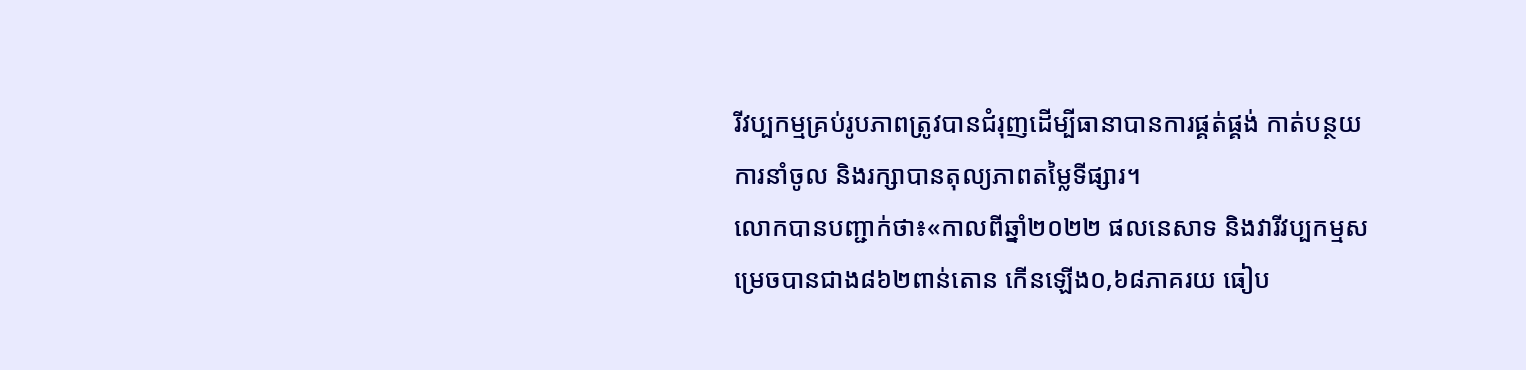រីវប្បកម្មគ្រប់រូបភាពត្រូវបានជំរុញដើម្បីធានាបានការផ្គត់ផ្គង់ កាត់បន្ថយការនាំចូល និងរក្សាបានតុល្យភាពតម្លៃទីផ្សារ។
លោកបានបញ្ជាក់ថា៖«កាលពីឆ្នាំ២០២២ ផលនេសាទ និងវារីវប្បកម្មសម្រេចបានជាង៨៦២ពាន់តោន កើនឡើង០,៦៨ភាគរយ ធៀប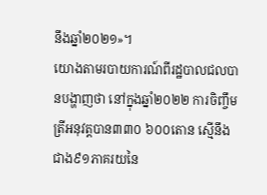នឹងឆ្នាំ២០២១»។
យោងតាមរបាយការណ៍ពីរដ្ឋបាលជលបានបង្ហាញថា នៅក្នុងឆ្នាំ២០២២ ការចិញ្ចឹមត្រីអនុវត្តបាន៣៣០ ៦០០តោន ស្មើនឹងជាង៩១ភាគរយនៃ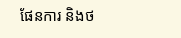ផែនការ និងថ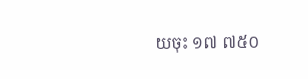យចុះ ១៧ ៧៥០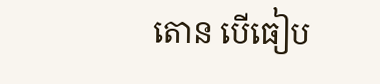តោន បើធៀប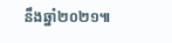នឹងឆ្នាំ២០២១៕